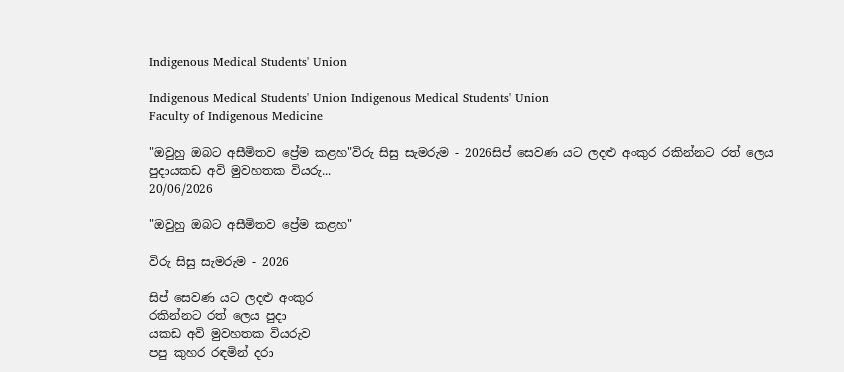Indigenous Medical Students' Union

Indigenous Medical Students' Union Indigenous Medical Students' Union
Faculty of Indigenous Medicine

"ඔවුහු ඔබට අසීමිතව ප්‍රේම කළහ"විරු සිසු සැමරුම - 2026සිප් සෙවණ යට ලදළු අංකුර රකින්නට රත් ලෙය පුදායකඩ අවි මුවහතක වියරු...
20/06/2026

"ඔවුහු ඔබට අසීමිතව ප්‍රේම කළහ"

විරු සිසු සැමරුම - 2026

සිප් සෙවණ යට ලදළු අංකුර
රකින්නට රත් ලෙය පුදා
යකඩ අවි මුවහතක වියරුව
පපු කුහර රඳමින් දරා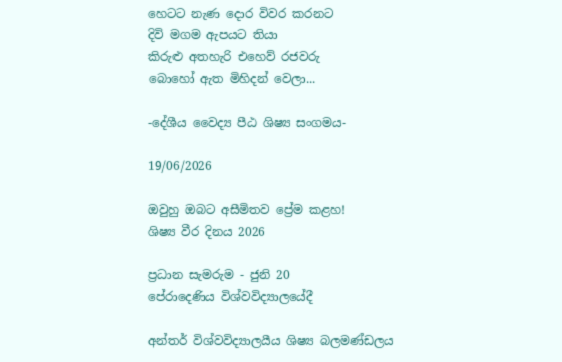හෙටට නැණ දොර විවර කරනට
දිවි මගම ඇපයට තියා
කිරුළු අතහැරි එහෙව් රජවරු
බොහෝ ඇත මිහිදන් වෙලා...

-දේශීය වෛද්‍ය පීඨ ශිෂ්‍ය සංගමය-

19/06/2026

ඔවුහු ඔබට අසීමිතව ප්‍රේම කළහ!
ශිෂ්‍ය වීර දිනය 2026

ප්‍රධාන සැමරුම - ජුනි 20
පේරාදෙණිය විශ්වවිද්‍යාලයේදී

අන්තර් විශ්වවිද්‍යාලයීය ශිෂ්‍ය බලමණ්ඩලය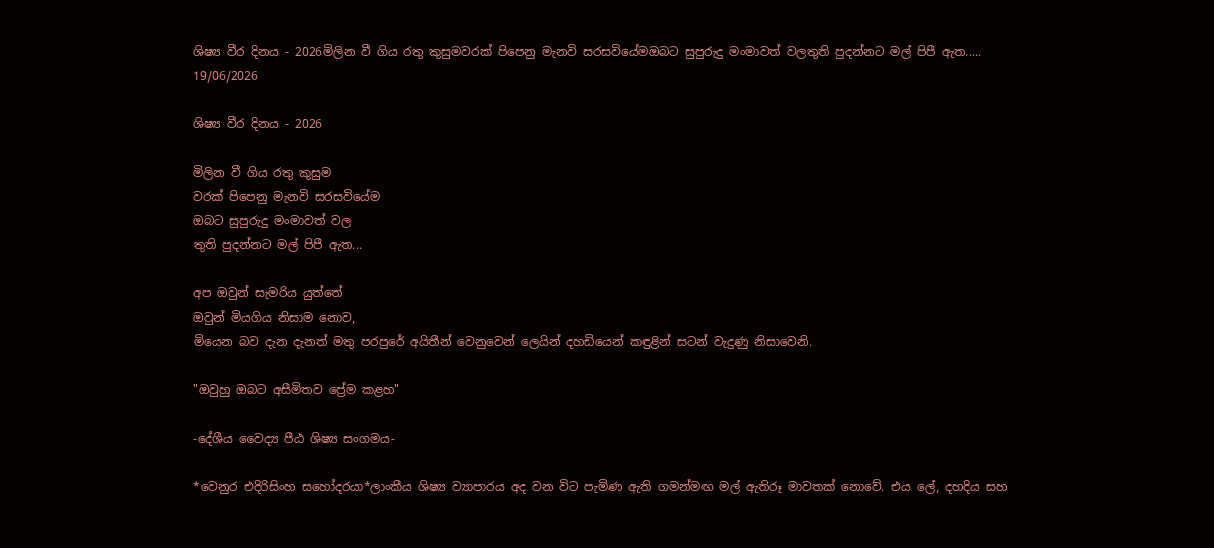ශිෂ්‍ය වීර දිනය - 2026මිලින වී ගිය රතු කුසුමවරක් පිපෙනු මැනවි සරසවියේමඔබට සුපුරුදු මංමාවත් වලතුති පුදන්නට මල් පිපී ඇත.....
19/06/2026

ශිෂ්‍ය වීර දිනය - 2026

මිලින වී ගිය රතු කුසුම
වරක් පිපෙනු මැනවි සරසවියේම
ඔබට සුපුරුදු මංමාවත් වල
තුති පුදන්නට මල් පිපී ඇත...

අප ඔවුන් සැමරිය යුත්තේ
ඔවුන් මියගිය නිසාම නොව,
මියෙන බව දැන දැනත් මතු පරපුරේ අයිතීන් වෙනුවෙන් ලෙයින් දහඩියෙන් කඳුළින් සටන් වැදුණු නිසාවෙනි.

"ඔවුහු ඔබට අසීමිතව ප්‍රේම කළහ"

-දේශීය වෛද්‍ය පීඨ ශිෂ්‍ය සංගමය-

*වෙනුර එදිරිසිංහ සහෝදරයා*ලාංකීය ශිෂ්‍ය ව්‍යාපාරය අද වන විට පැමිණ ඇති ගමන්මඟ මල් ඇතිරූ මාවතක් නොවේ. එය ලේ, දහදිය සහ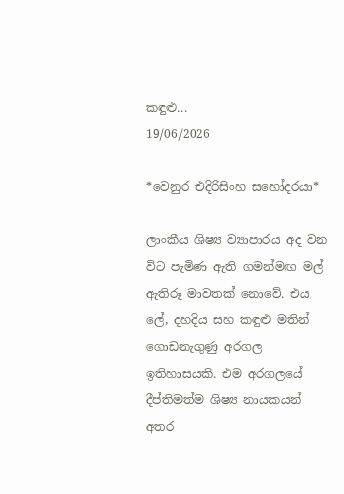කඳුළු...
19/06/2026

*වෙනුර එදිරිසිංහ සහෝදරයා*

ලාංකීය ශිෂ්‍ය ව්‍යාපාරය අද වන විට පැමිණ ඇති ගමන්මඟ මල් ඇතිරූ මාවතක් නොවේ. එය ලේ, දහදිය සහ කඳුළු මතින් ගොඩනැගුණු අරගල ඉතිහාසයකි. එම අරගලයේ දීප්තිමත්ම ශිෂ්‍ය නායකයන් අතර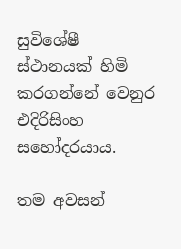සුවිශේෂී ස්ථානයක් හිමි කරගන්නේ වෙනුර එදිරිසිංහ සහෝදරයාය.

තම අවසන්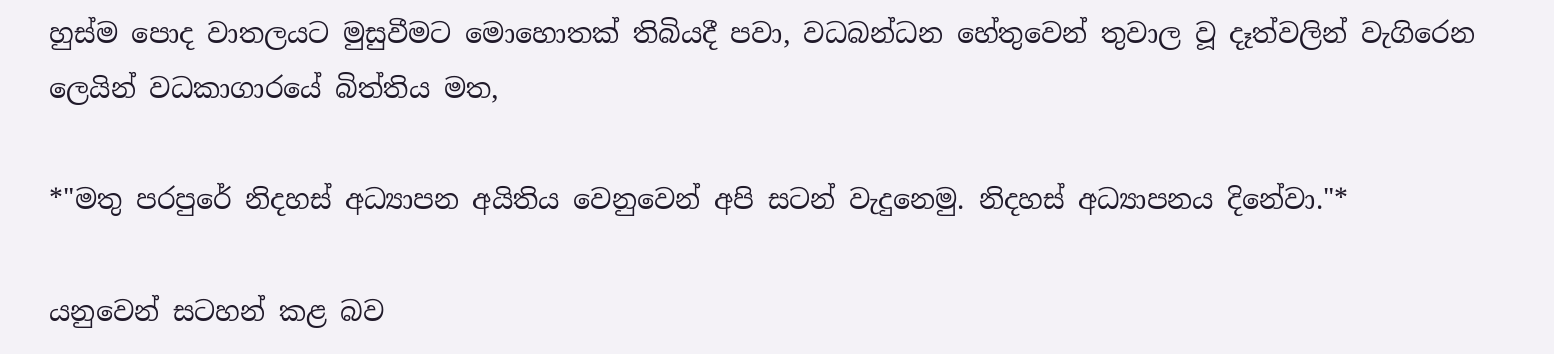හුස්ම පොද වාතලයට මුසුවීමට මොහොතක් තිබියදී පවා, වධබන්ධන හේතුවෙන් තුවාල වූ දෑත්වලින් වැගිරෙන ලෙයින් වධකාගාරයේ බිත්තිය මත,

*"මතු පරපුරේ නිදහස් අධ්‍යාපන අයිතිය වෙනුවෙන් අපි සටන් වැදුනෙමු. නිදහස් අධ්‍යාපනය දිනේවා."*

යනුවෙන් සටහන් කළ බව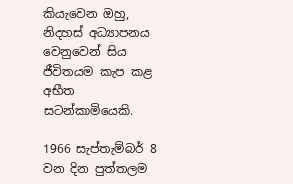කියැවෙන ඔහු, නිදහස් අධ්‍යාපනය වෙනුවෙන් සිය ජීවිතයම කැප කළ අභීත සටන්කාමියෙකි.

1966 සැප්තැම්බර් 8 වන දින පුත්තලම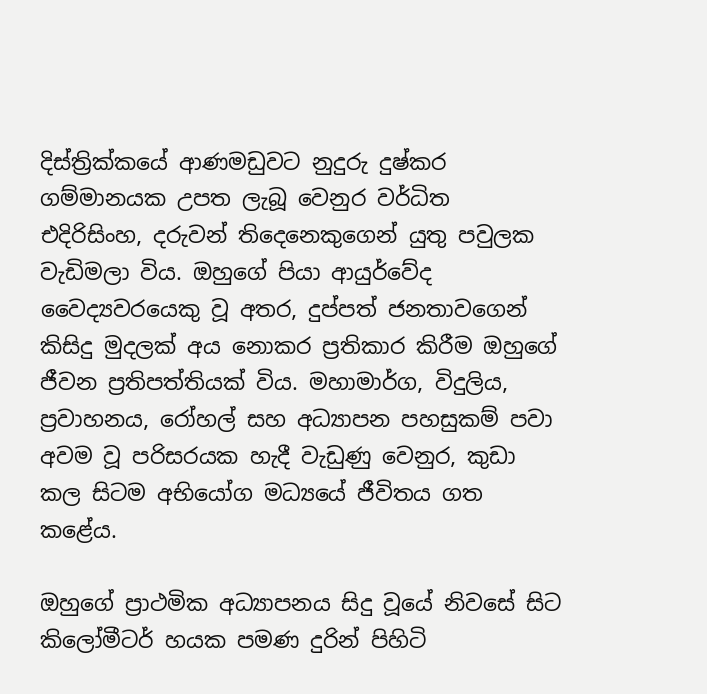දිස්ත්‍රික්කයේ ආණමඩුවට නුදුරු දුෂ්කර ගම්මානයක උපත ලැබූ වෙනුර වර්ධිත එදිරිසිංහ, දරුවන් තිදෙනෙකුගෙන් යුතු පවුලක වැඩිමලා විය. ඔහුගේ පියා ආයුර්වේද වෛද්‍යවරයෙකු වූ අතර, දුප්පත් ජනතාවගෙන් කිසිදු මුදලක් අය නොකර ප්‍රතිකාර කිරීම ඔහුගේ ජීවන ප්‍රතිපත්තියක් විය. මහාමාර්ග, විදුලිය, ප්‍රවාහනය, රෝහල් සහ අධ්‍යාපන පහසුකම් පවා අවම වූ පරිසරයක හැදී වැඩුණු වෙනුර, කුඩා කල සිටම අභියෝග මධ්‍යයේ ජීවිතය ගත කළේය.

ඔහුගේ ප්‍රාථමික අධ්‍යාපනය සිදු වූයේ නිවසේ සිට කිලෝමීටර් හයක පමණ දුරින් පිහිටි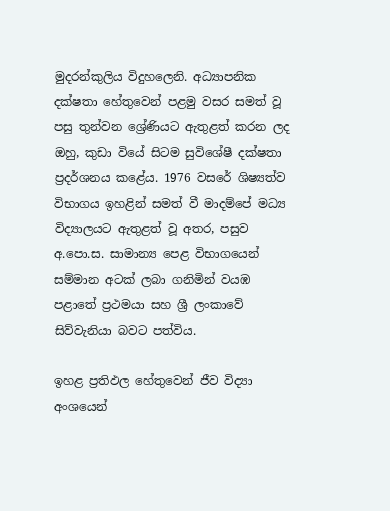මුදරන්කුලිය විදුහලෙනි. අධ්‍යාපනික දක්ෂතා හේතුවෙන් පළමු වසර සමත් වූ පසු තුන්වන ශ්‍රේණියට ඇතුළත් කරන ලද ඔහු, කුඩා වියේ සිටම සුවිශේෂී දක්ෂතා ප්‍රදර්ශනය කළේය. 1976 වසරේ ශිෂ්‍යත්ව විභාගය ඉහළින් සමත් වී මාදම්පේ මධ්‍ය විද්‍යාලයට ඇතුළත් වූ අතර, පසුව අ.පො.ස. සාමාන්‍ය පෙළ විභාගයෙන් සම්මාන අටක් ලබා ගනිමින් වයඹ පළාතේ ප්‍රථමයා සහ ශ්‍රී ලංකාවේ සිව්වැනියා බවට පත්විය.

ඉහළ ප්‍රතිඵල හේතුවෙන් ජීව විද්‍යා අංශයෙන්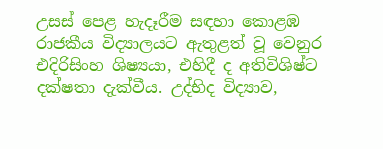උසස් පෙළ හැදෑරීම සඳහා කොළඹ රාජකීය විද්‍යාලයට ඇතුළත් වූ වෙනුර එදිරිසිංහ ශිෂ්‍යයා, එහිදී ද අතිවිශිෂ්ට දක්ෂතා දැක්වීය. උද්භිද විද්‍යාව,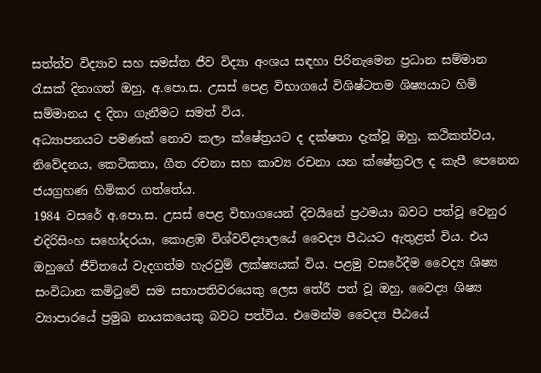සත්ත්ව විද්‍යාව සහ සමස්ත ජීව විද්‍යා අංශය සඳහා පිරිනැමෙන ප්‍රධාන සම්මාන රැසක් දිනාගත් ඔහු, අ.පො.ස. උසස් පෙළ විභාගයේ විශිෂ්ටතම ශිෂ්‍යයාට හිමි සම්මානය ද දිනා ගැනීමට සමත් විය.
අධ්‍යාපනයට පමණක් නොව කලා ක්ෂේත්‍රයට ද දක්ෂතා දැක්වූ ඔහු, කථිකත්වය, නිවේදනය, කෙටිකතා, ගීත රචනා සහ කාව්‍ය රචනා යන ක්ෂේත්‍රවල ද කැපී පෙනෙන ජයග්‍රහණ හිමිකර ගත්තේය.
1984 වසරේ අ.පො.ස. උසස් පෙළ විභාගයෙන් දිවයිනේ ප්‍රථමයා බවට පත්වූ වෙනුර එදිරිසිංහ සහෝදරයා, කොළඹ විශ්වවිද්‍යාලයේ වෛද්‍ය පීඨයට ඇතුළත් විය. එය ඔහුගේ ජීවිතයේ වැදගත්ම හැරවුම් ලක්ෂ්‍යයක් විය. පළමු වසරේදීම වෛද්‍ය ශිෂ්‍ය සංවිධාන කමිටුවේ සම සභාපතිවරයෙකු ලෙස තේරී පත් වූ ඔහු, වෛද්‍ය ශිෂ්‍ය ව්‍යාපාරයේ ප්‍රමුඛ නායකයෙකු බවට පත්විය. එමෙන්ම වෛද්‍ය පීඨයේ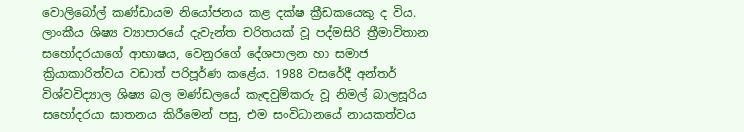වොලිබෝල් කණ්ඩායම නියෝජනය කළ දක්ෂ ක්‍රීඩකයෙකු ද විය.
ලාංකීය ශිෂ්‍ය ව්‍යාපාරයේ දැවැන්ත චරිතයක් වූ පද්මසිරි ත්‍රීමාවිතාන සහෝදරයාගේ ආභාෂය, වෙනුරගේ දේශපාලන හා සමාජ ක්‍රියාකාරිත්වය වඩාත් පරිපූර්ණ කළේය. 1988 වසරේදී අන්තර් විශ්වවිද්‍යාල ශිෂ්‍ය බල මණ්ඩලයේ කැඳවුම්කරු වූ නිමල් බාලසූරිය සහෝදරයා ඝාතනය කිරීමෙන් පසු, එම සංවිධානයේ නායකත්වය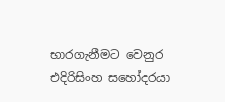භාරගැනීමට වෙනුර එදිරිසිංහ සහෝදරයා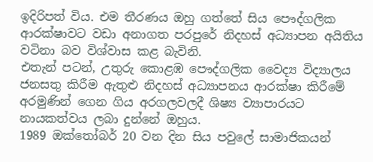ඉදිරිපත් විය. එම තීරණය ඔහු ගත්තේ සිය පෞද්ගලික ආරක්ෂාවට වඩා අනාගත පරපුරේ නිදහස් අධ්‍යාපන අයිතිය වටිනා බව විශ්වාස කළ බැවිනි.
එතැන් පටන්, උතුරු කොළඹ පෞද්ගලික වෛද්‍ය විද්‍යාලය ජනසතු කිරීම ඇතුළු නිදහස් අධ්‍යාපනය ආරක්ෂා කිරීමේ අරමුණින් ගෙන ගිය අරගලවලදී ශිෂ්‍ය ව්‍යාපාරයට නායකත්වය ලබා දුන්නේ ඔහුය.
1989 ඔක්තෝබර් 20 වන දින සිය පවුලේ සාමාජිකයන්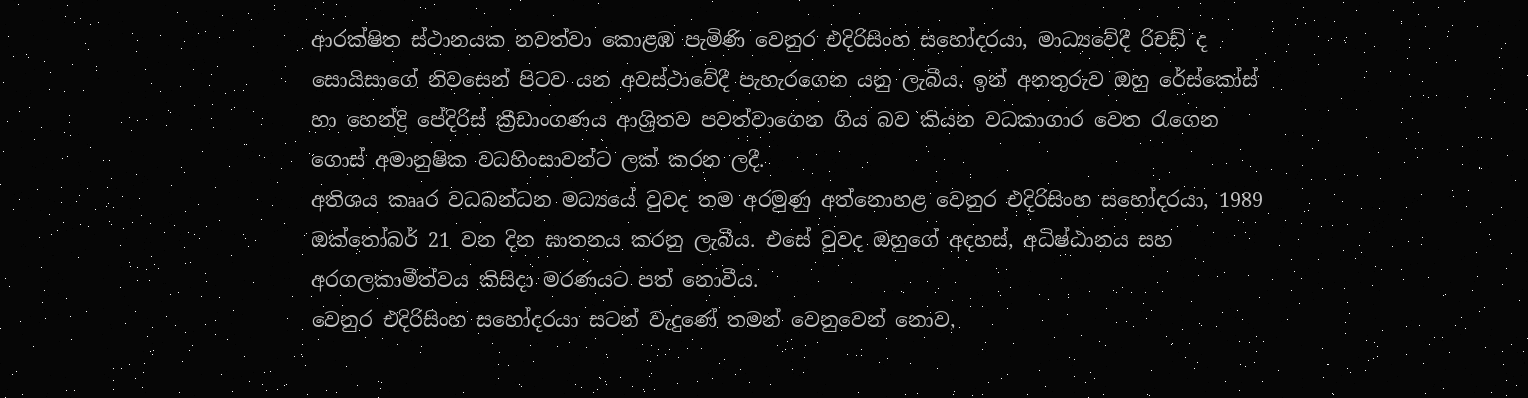ආරක්ෂිත ස්ථානයක නවත්වා කොළඹ පැමිණි වෙනුර එදිරිසිංහ සහෝදරයා, මාධ්‍යවේදී රිචඩ් ද සොයිසාගේ නිවසෙන් පිටව යන අවස්ථාවේදී පැහැරගෙන යනු ලැබීය. ඉන් අනතුරුව ඔහු රේස්කෝස් හා හෙන්ද්‍රි පේදිරිස් ක්‍රීඩාංගණය ආශ්‍රිතව පවත්වාගෙන ගිය බව කියන වධකාගාර වෙත රැගෙන ගොස් අමානුෂික වධහිංසාවන්ට ලක් කරන ලදී.
අතිශය කෲර වධබන්ධන මධ්‍යයේ වුවද තම අරමුණු අත්නොහළ වෙනුර එදිරිසිංහ සහෝදරයා, 1989 ඔක්තෝබර් 21 වන දින ඝාතනය කරනු ලැබීය. එසේ වුවද ඔහුගේ අදහස්, අධිෂ්ඨානය සහ අරගලකාමීත්වය කිසිදා මරණයට පත් නොවීය.
වෙනුර එදිරිසිංහ සහෝදරයා සටන් වැදුණේ තමන් වෙනුවෙන් නොව,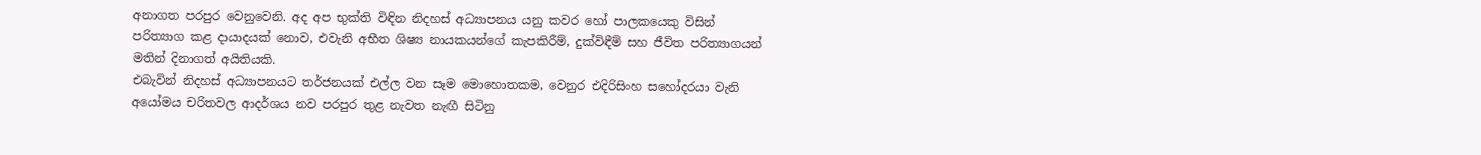අනාගත පරපුර වෙනුවෙනි. අද අප භුක්ති විඳින නිදහස් අධ්‍යාපනය යනු කවර හෝ පාලකයෙකු විසින් පරිත්‍යාග කළ දායාදයක් නොව, එවැනි අභීත ශිෂ්‍ය නායකයන්ගේ කැපකිරීම්, දුක්විඳීම් සහ ජීවිත පරිත්‍යාගයන් මතින් දිනාගත් අයිතියකි.
එබැවින් නිදහස් අධ්‍යාපනයට තර්ජනයක් එල්ල වන සෑම මොහොතකම, වෙනුර එදිරිසිංහ සහෝදරයා වැනි අයෝමය චරිතවල ආදර්ශය නව පරපුර තුළ නැවත නැඟී සිටිනු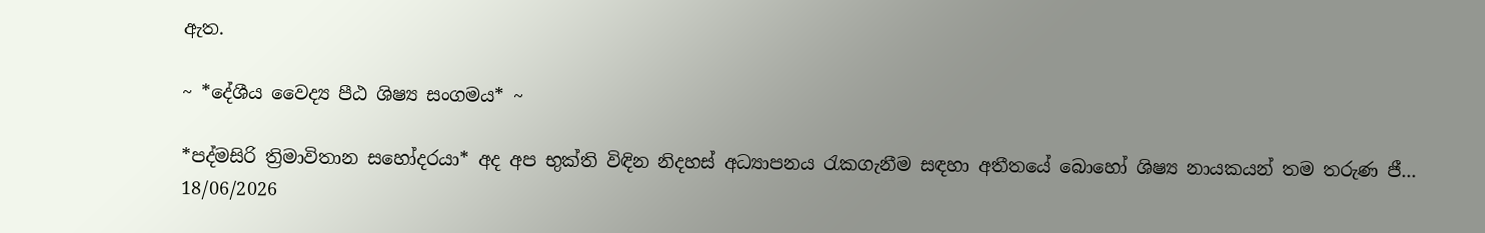ඇත.

~ *දේශීය වෛද්‍ය පීඨ ශිෂ්‍ය සංගමය* ~

*පද්මසිරි ත්‍රිමාවිතාන සහෝදරයා* අද අප භුක්ති විඳින නිදහස් අධ්‍යාපනය රැකගැනීම සඳහා අතීතයේ බොහෝ ශිෂ්‍ය නායකයන් තම තරුණ ජී...
18/06/2026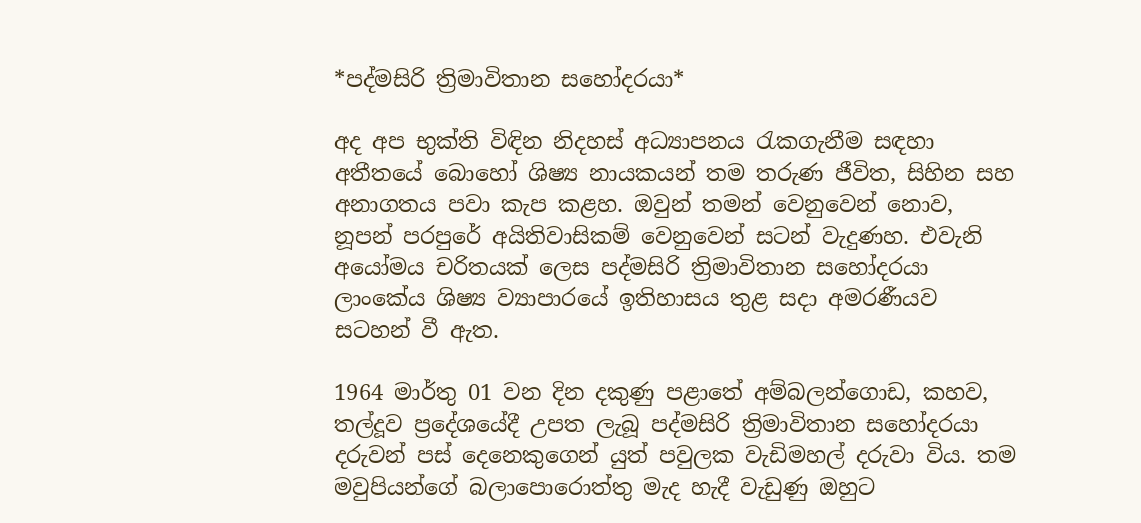*පද්මසිරි ත්‍රිමාවිතාන සහෝදරයා*

අද අප භුක්ති විඳින නිදහස් අධ්‍යාපනය රැකගැනීම සඳහා අතීතයේ බොහෝ ශිෂ්‍ය නායකයන් තම තරුණ ජීවිත, සිහින සහ අනාගතය පවා කැප කළහ. ඔවුන් තමන් වෙනුවෙන් නොව, නූපන් පරපුරේ අයිතිවාසිකම් වෙනුවෙන් සටන් වැදුණහ. එවැනි අයෝමය චරිතයක් ලෙස පද්මසිරි ත්‍රිමාවිතාන සහෝදරයා ලාංකේය ශිෂ්‍ය ව්‍යාපාරයේ ඉතිහාසය තුළ සදා අමරණීයව සටහන් වී ඇත.

1964 මාර්තු 01 වන දින දකුණු පළාතේ අම්බලන්ගොඩ, කහව, තල්දූව ප්‍රදේශයේදී උපත ලැබූ පද්මසිරි ත්‍රිමාවිතාන සහෝදරයා දරුවන් පස් දෙනෙකුගෙන් යුත් පවුලක වැඩිමහල් දරුවා විය. තම මවුපියන්ගේ බලාපොරොත්තු මැද හැදී වැඩුණු ඔහුට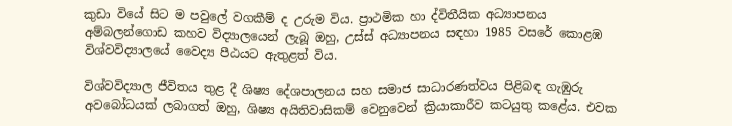කුඩා වියේ සිට ම පවුලේ වගකීම් ද උරුම විය. ප්‍රාථමික හා ද්විතීයික අධ්‍යාපනය අම්බලන්ගොඩ කහව විද්‍යාලයෙන් ලැබූ ඔහු, උස්ස් අධ්‍යාපනය සඳහා 1985 වසරේ කොළඹ විශ්වවිද්‍යාලයේ වෛද්‍ය පීඨයට ඇතුළත් විය.

විශ්වවිද්‍යාල ජීවිතය තුළ දී ශිෂ්‍ය දේශපාලනය සහ සමාජ සාධාරණත්වය පිළිබඳ ගැඹුරු අවබෝධයක් ලබාගත් ඔහු, ශිෂ්‍ය අයිතිවාසිකම් වෙනුවෙන් ක්‍රියාකාරීව කටයුතු කළේය. එවක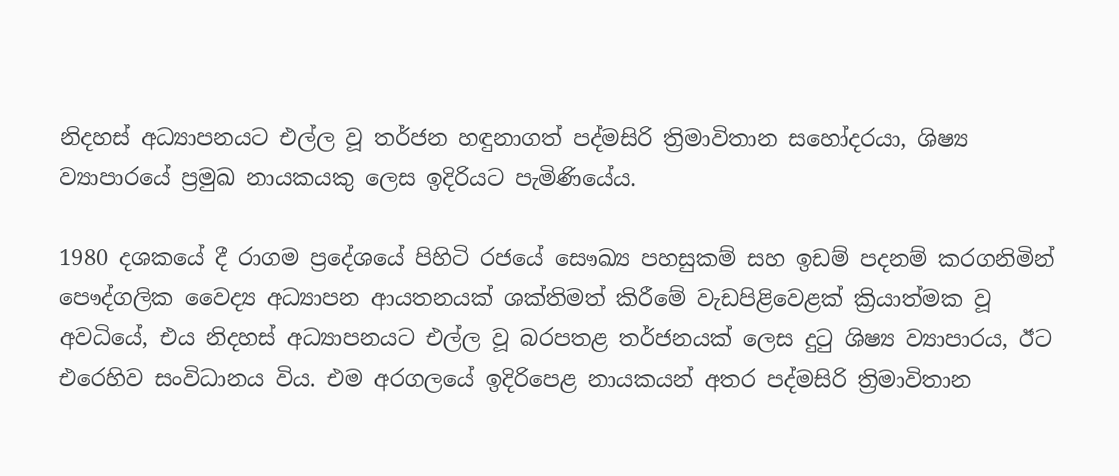නිදහස් අධ්‍යාපනයට එල්ල වූ තර්ජන හඳුනාගත් පද්මසිරි ත්‍රිමාවිතාන සහෝදරයා, ශිෂ්‍ය ව්‍යාපාරයේ ප්‍රමුඛ නායකයකු ලෙස ඉදිරියට පැමිණියේය.

1980 දශකයේ දී රාගම ප්‍රදේශයේ පිහිටි රජයේ සෞඛ්‍ය පහසුකම් සහ ඉඩම් පදනම් කරගනිමින් පෞද්ගලික වෛද්‍ය අධ්‍යාපන ආයතනයක් ශක්තිමත් කිරීමේ වැඩපිළිවෙළක් ක්‍රියාත්මක වූ අවධියේ, එය නිදහස් අධ්‍යාපනයට එල්ල වූ බරපතළ තර්ජනයක් ලෙස දුටු ශිෂ්‍ය ව්‍යාපාරය, ඊට එරෙහිව සංවිධානය විය. එම අරගලයේ ඉදිරිපෙළ නායකයන් අතර පද්මසිරි ත්‍රිමාවිතාන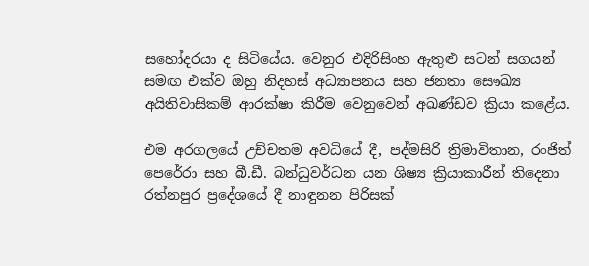සහෝදරයා ද සිටියේය. වෙනුර එදිරිසිංහ ඇතුළු සටන් සගයන් සමඟ එක්ව ඔහු නිදහස් අධ්‍යාපනය සහ ජනතා සෞඛ්‍ය අයිතිවාසිකම් ආරක්ෂා කිරීම වෙනුවෙන් අඛණ්ඩව ක්‍රියා කළේය.

එම අරගලයේ උච්චතම අවධියේ දී, පද්මසිරි ත්‍රිමාවිතාන, රංජිත් පෙරේරා සහ බී.ඩී. බන්ධුවර්ධන යන ශිෂ්‍ය ක්‍රියාකාරීන් තිදෙනා රත්නපුර ප්‍රදේශයේ දී නාඳුනන පිරිසක්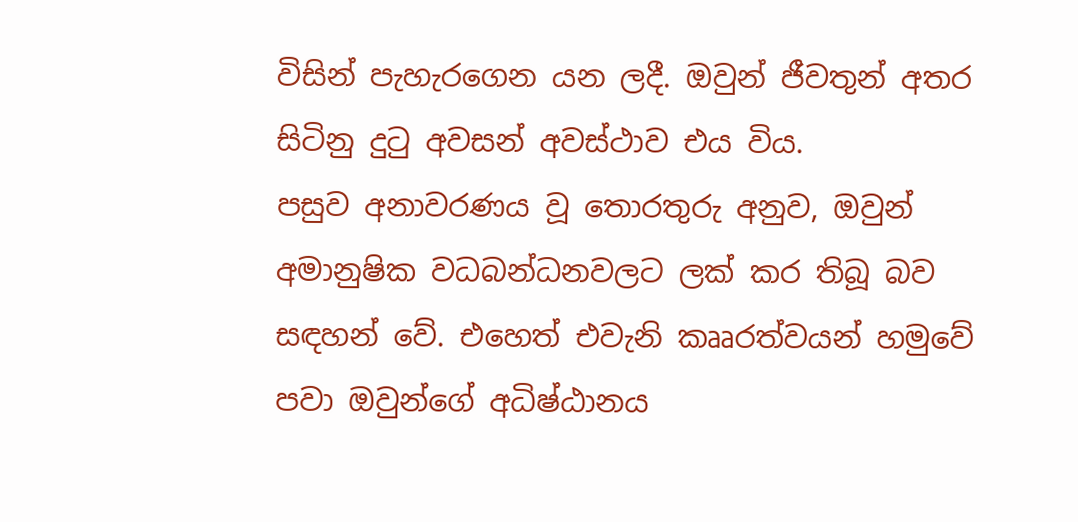විසින් පැහැරගෙන යන ලදී. ඔවුන් ජීවතුන් අතර සිටිනු දුටු අවසන් අවස්ථාව එය විය.
පසුව අනාවරණය වූ තොරතුරු අනුව, ඔවුන් අමානුෂික වධබන්ධනවලට ලක් කර තිබූ බව සඳහන් වේ. එහෙත් එවැනි කෲරත්වයන් හමුවේ පවා ඔවුන්ගේ අධිෂ්ඨානය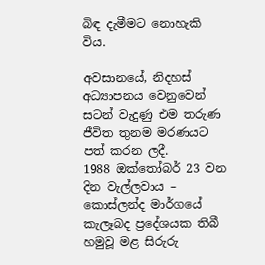බිඳ දැමීමට නොහැකි විය.

අවසානයේ, නිදහස් අධ්‍යාපනය වෙනුවෙන් සටන් වැදුණු එම තරුණ ජීවිත තුනම මරණයට පත් කරන ලදී.
1988 ඔක්තෝබර් 23 වන දින වැල්ලවාය – කොස්ලන්ද මාර්ගයේ කැලෑබද ප්‍රදේශයක තිබී හමුවූ මළ සිරුරු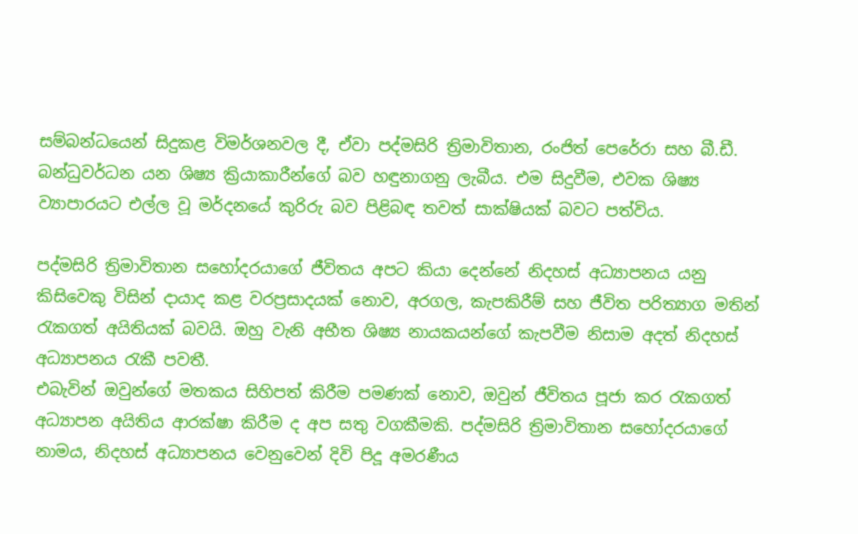සම්බන්ධයෙන් සිදුකළ විමර්ශනවල දී, ඒවා පද්මසිරි ත්‍රිමාවිතාන, රංජිත් පෙරේරා සහ බී.ඩී. බන්ධුවර්ධන යන ශිෂ්‍ය ක්‍රියාකාරීන්ගේ බව හඳුනාගනු ලැබීය. එම සිදුවීම, එවක ශිෂ්‍ය ව්‍යාපාරයට එල්ල වූ මර්දනයේ කුරිරු බව පිළිබඳ තවත් සාක්ෂියක් බවට පත්විය.

පද්මසිරි ත්‍රිමාවිතාන සහෝදරයාගේ ජීවිතය අපට කියා දෙන්නේ නිදහස් අධ්‍යාපනය යනු කිසිවෙකු විසින් දායාද කළ වරප්‍රසාදයක් නොව, අරගල, කැපකිරීම් සහ ජීවිත පරිත්‍යාග මතින් රැකගත් අයිතියක් බවයි. ඔහු වැනි අභීත ශිෂ්‍ය නායකයන්ගේ කැපවීම නිසාම අදත් නිදහස් අධ්‍යාපනය රැකී පවතී.
එබැවින් ඔවුන්ගේ මතකය සිහිපත් කිරීම පමණක් නොව, ඔවුන් ජීවිතය පූජා කර රැකගත් අධ්‍යාපන අයිතිය ආරක්ෂා කිරීම ද අප සතු වගකීමකි. පද්මසිරි ත්‍රිමාවිතාන සහෝදරයාගේ නාමය, නිදහස් අධ්‍යාපනය වෙනුවෙන් දිවි පිදූ අමරණීය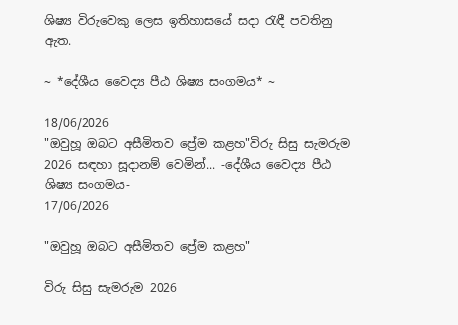ශිෂ්‍ය විරුවෙකු ලෙස ඉතිහාසයේ සදා රැඳී පවතිනු ඇත.

~ *දේශීය වෛද්‍ය පීඨ ශිෂ්‍ය සංගමය* ~

18/06/2026
"ඔවුහූ ඔබට අසීමිතව ප්‍රේම කළහ"විරු සිසු සැමරුම 2026 සඳහා සූදානම් වෙමින්... -දේශීය වෛද්‍ය පීඨ ශිෂ්‍ය සංගමය-
17/06/2026

"ඔවුහූ ඔබට අසීමිතව ප්‍රේම කළහ"

විරු සිසු සැමරුම 2026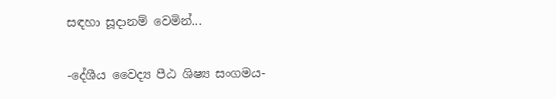සඳහා සූදානම් වෙමින්...

-දේශීය වෛද්‍ය පීඨ ශිෂ්‍ය සංගමය-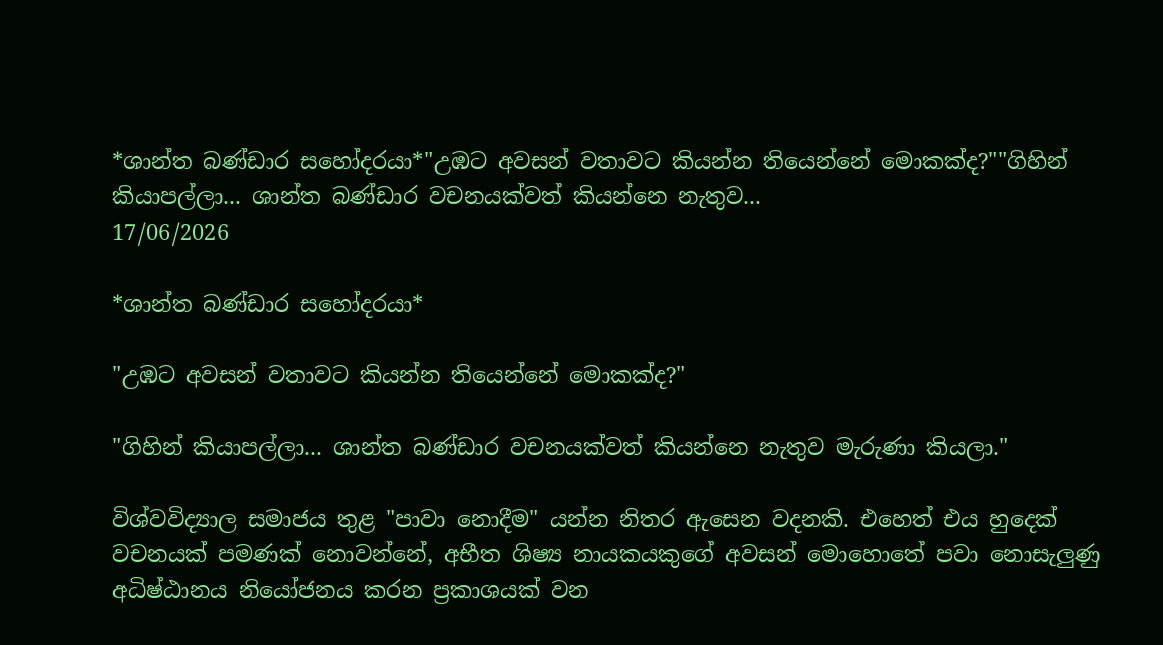*ශාන්ත බණ්ඩාර සහෝදරයා*"උඹට අවසන් වතාවට කියන්න තියෙන්නේ මොකක්ද?""ගිහින් කියාපල්ලා... ශාන්ත බණ්ඩාර වචනයක්වත් කියන්නෙ නැතුව...
17/06/2026

*ශාන්ත බණ්ඩාර සහෝදරයා*

"උඹට අවසන් වතාවට කියන්න තියෙන්නේ මොකක්ද?"

"ගිහින් කියාපල්ලා... ශාන්ත බණ්ඩාර වචනයක්වත් කියන්නෙ නැතුව මැරුණා කියලා."

විශ්වවිද්‍යාල සමාජය තුළ "පාවා නොදීම" යන්න නිතර ඇසෙන වදනකි. එහෙත් එය හුදෙක් වචනයක් පමණක් නොවන්නේ, අභීත ශිෂ්‍ය නායකයකුගේ අවසන් මොහොතේ පවා නොසැලුණු අධිෂ්ඨානය නියෝජනය කරන ප්‍රකාශයක් වන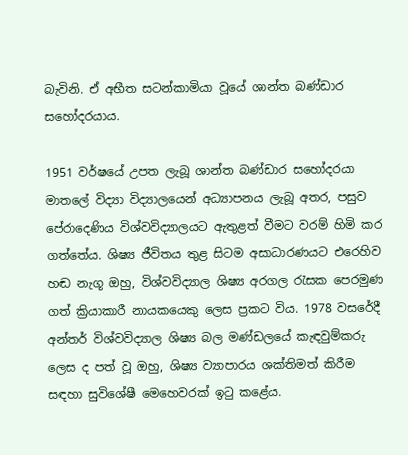බැවිනි. ඒ අභීත සටන්කාමියා වූයේ ශාන්ත බණ්ඩාර සහෝදරයාය.

1951 වර්ෂයේ උපත ලැබූ ශාන්ත බණ්ඩාර සහෝදරයා මාතලේ විද්‍යා විද්‍යාලයෙන් අධ්‍යාපනය ලැබූ අතර, පසුව පේරාදෙණිය විශ්වවිද්‍යාලයට ඇතුළත් වීමට වරම් හිමි කර ගත්තේය. ශිෂ්‍ය ජීවිතය තුළ සිටම අසාධාරණයට එරෙහිව හඬ නැගූ ඔහු, විශ්වවිද්‍යාල ශිෂ්‍ය අරගල රැසක පෙරමුණ ගත් ක්‍රියාකාරී නායකයෙකු ලෙස ප්‍රකට විය. 1978 වසරේදී අන්තර් විශ්වවිද්‍යාල ශිෂ්‍ය බල මණ්ඩලයේ කැඳවුම්කරු ලෙස ද පත් වූ ඔහු, ශිෂ්‍ය ව්‍යාපාරය ශක්තිමත් කිරීම සඳහා සුවිශේෂී මෙහෙවරක් ඉටු කළේය.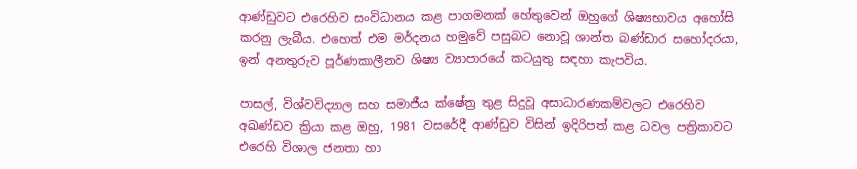ආණ්ඩුවට එරෙහිව සංවිධානය කළ පාගමනක් හේතුවෙන් ඔහුගේ ශිෂ්‍යභාවය අහෝසි කරනු ලැබීය. එහෙත් එම මර්දනය හමුවේ පසුබට නොවූ ශාන්ත බණ්ඩාර සහෝදරයා, ඉන් අනතුරුව පූර්ණකාලීනව ශිෂ්‍ය ව්‍යාපාරයේ කටයුතු සඳහා කැපවිය.

පාසල්, විශ්වවිද්‍යාල සහ සමාජීය ක්ෂේත්‍ර තුළ සිදුවූ අසාධාරණකම්වලට එරෙහිව අඛණ්ඩව ක්‍රියා කළ ඔහු, 1981 වසරේදී ආණ්ඩුව විසින් ඉදිරිපත් කළ ධවල පත්‍රිකාවට එරෙහි විශාල ජනතා හා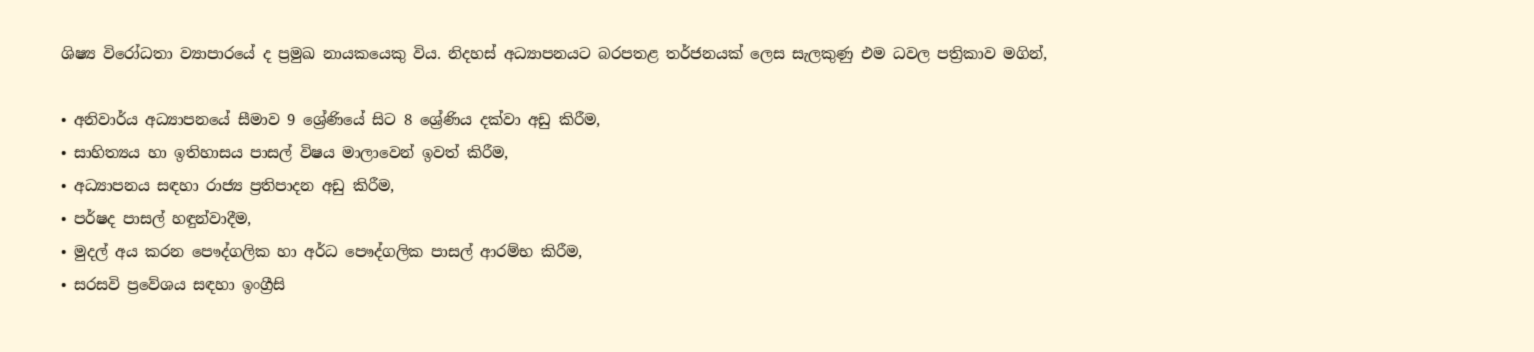ශිෂ්‍ය විරෝධතා ව්‍යාපාරයේ ද ප්‍රමුඛ නායකයෙකු විය. නිදහස් අධ්‍යාපනයට බරපතළ තර්ජනයක් ලෙස සැලකුණු එම ධවල පත්‍රිකාව මගින්,

• අනිවාර්ය අධ්‍යාපනයේ සීමාව 9 ශ්‍රේණියේ සිට 8 ශ්‍රේණිය දක්වා අඩු කිරීම,
• සාහිත්‍යය හා ඉතිහාසය පාසල් විෂය මාලාවෙන් ඉවත් කිරීම,
• අධ්‍යාපනය සඳහා රාජ්‍ය ප්‍රතිපාදන අඩු කිරීම,
• පර්ෂද පාසල් හඳුන්වාදීම,
• මුදල් අය කරන පෞද්ගලික හා අර්ධ පෞද්ගලික පාසල් ආරම්භ කිරීම,
• සරසවි ප්‍රවේශය සඳහා ඉංග්‍රීසි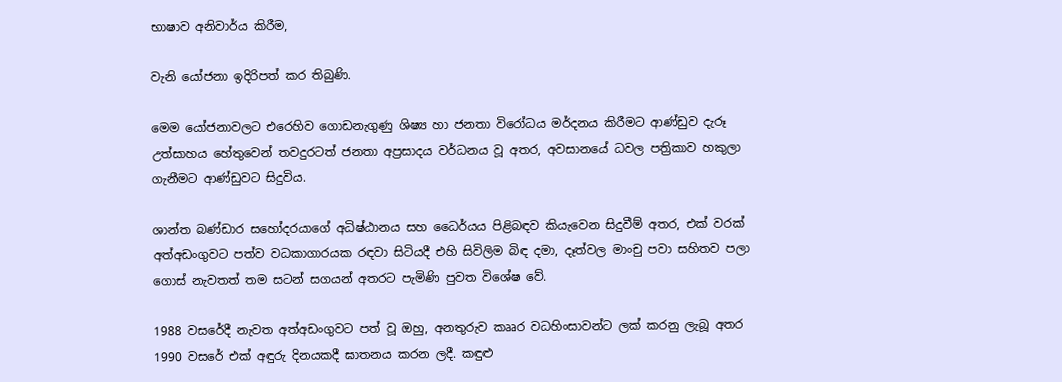භාෂාව අනිවාර්ය කිරීම,

වැනි යෝජනා ඉදිරිපත් කර තිබුණි.

මෙම යෝජනාවලට එරෙහිව ගොඩනැගුණු ශිෂ්‍ය හා ජනතා විරෝධය මර්දනය කිරීමට ආණ්ඩුව දැරූ උත්සාහය හේතුවෙන් තවදුරටත් ජනතා අප්‍රසාදය වර්ධනය වූ අතර, අවසානයේ ධවල පත්‍රිකාව හකුලා ගැනීමට ආණ්ඩුවට සිදුවිය.

ශාන්ත බණ්ඩාර සහෝදරයාගේ අධිෂ්ඨානය සහ ධෛර්යය පිළිබඳව කියැවෙන සිදුවීම් අතර, එක් වරක් අත්අඩංගුවට පත්ව වධකාගාරයක රඳවා සිටියදී එහි සිවිලිම බිඳ දමා, දෑත්වල මාංචු පවා සහිතව පලා ගොස් නැවතත් තම සටන් සගයන් අතරට පැමිණි පුවත විශේෂ වේ.

1988 වසරේදී නැවත අත්අඩංගුවට පත් වූ ඔහු, අනතුරුව කෲර වධහිංසාවන්ට ලක් කරනු ලැබූ අතර 1990 වසරේ එක් අඳුරු දිනයකදී ඝාතනය කරන ලදී. කඳුළු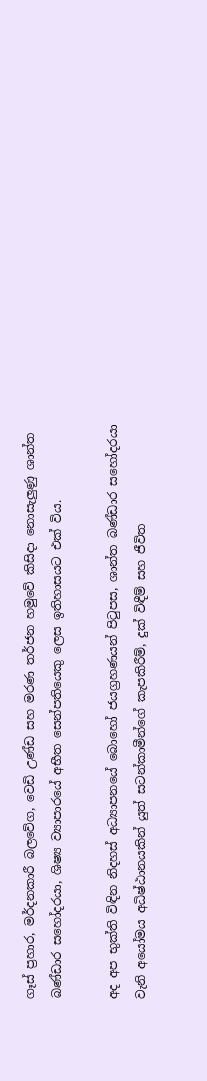ගෑස් ප්‍රහාර, මර්දනකාරී බලවේග, වෙඩි උණ්ඩ සහ මරණ තර්ජන හමුවේ කිසිදා නොසැලුණු ශාන්ත බණ්ඩාර සහෝදරයා, ශිෂ්‍ය ව්‍යාපාරයේ අභීත සෙන්පතියෙකු ලෙස ඉතිහාසයට එක් විය.

අද අප භුක්ති විඳින නිදහස් අධ්‍යාපනයේ බොහෝ ජයග්‍රහණයන් පිටුපස, ශාන්ත බණ්ඩාර සහෝදරයා වැනි අයෝමය අධිෂ්ඨානයකින් යුත් සටන්කාමීන්ගේ කැපකිරීම්, දුක් විඳීම් සහ ජීවිත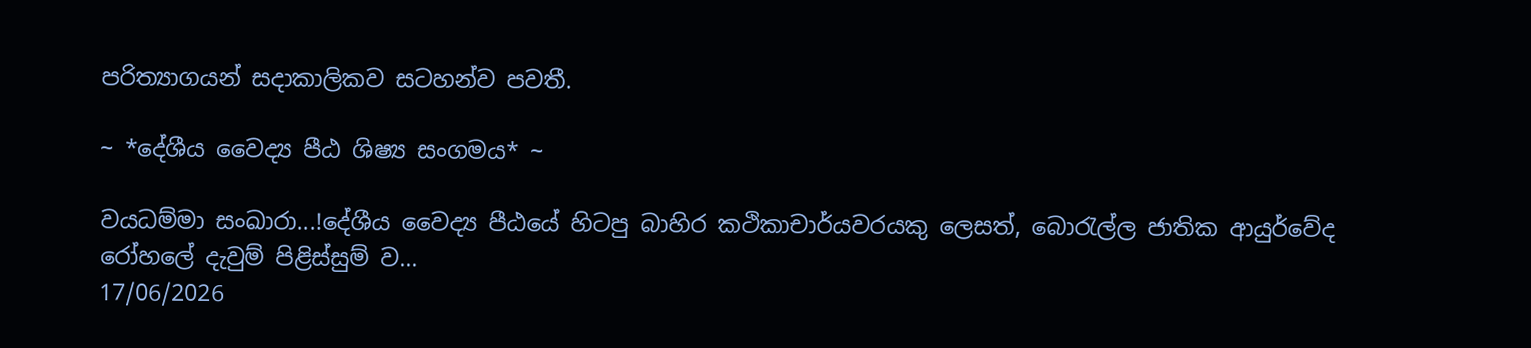පරිත්‍යාගයන් සදාකාලිකව සටහන්ව පවතී.

~ *දේශීය වෛද්‍ය පීඨ ශිෂ්‍ය සංගමය* ~

වයධම්මා සංඛාරා...!දේශීය වෛද්‍ය පීඨයේ හිටපු බාහිර කථිකාචාර්යවරයකු ලෙසත්, බොරැල්ල ජාතික ආයුර්වේද රෝහලේ දැවුම් පිළිස්සුම් ව...
17/06/2026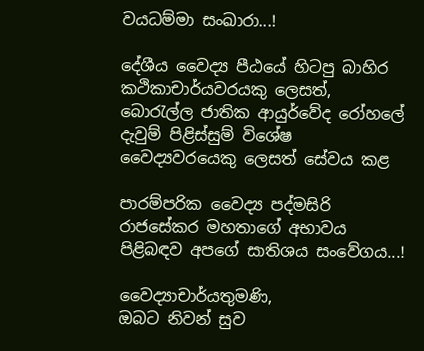වයධම්මා සංඛාරා...!

දේශීය වෛද්‍ය පීඨයේ හිටපු බාහිර කථිකාචාර්යවරයකු ලෙසත්, බොරැල්ල ජාතික ආයුර්වේද රෝහලේ දැවුම් පිළිස්සුම් විශේෂ වෛද්‍යවරයෙකු ලෙසත් සේවය කළ

පාරම්පරික වෛද්‍ය පද්මසිරි රාජසේකර මහතාගේ අභාවය පිළිබඳව අපගේ සාතිශය සංවේගය...!

වෛද්‍යාචාර්යතුමණි,
ඔබට නිවන් සුව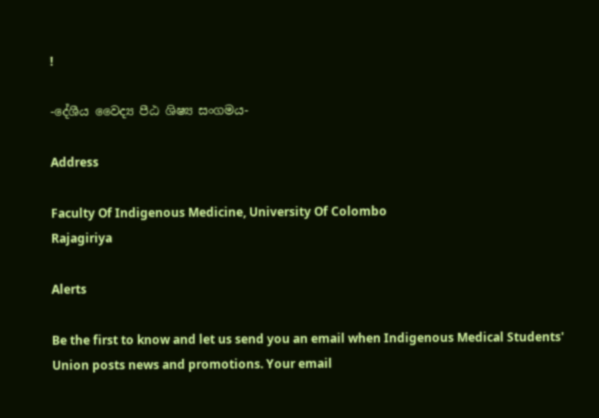!

-දේශීය වෛද්‍ය පීඨ ශිෂ්‍ය සංගමය-

Address

Faculty Of Indigenous Medicine, University Of Colombo
Rajagiriya

Alerts

Be the first to know and let us send you an email when Indigenous Medical Students' Union posts news and promotions. Your email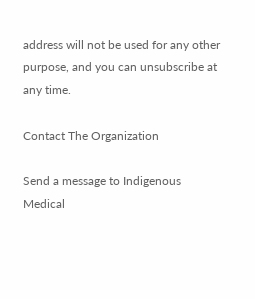address will not be used for any other purpose, and you can unsubscribe at any time.

Contact The Organization

Send a message to Indigenous Medical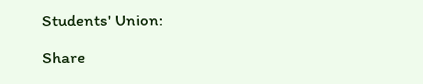Students' Union:

Share